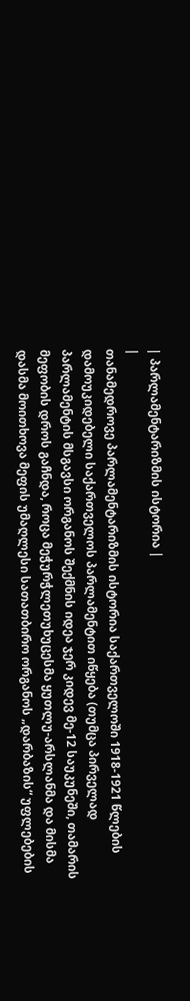| პარლამენტარიზმის ისტორია |
|
თანამედროვე პარლამენტარიზმის ისტორია საქართველოში 1918-1921 წლების დამოუკიდებელი საქართველოს პარლამენტით იწყება (თუმცა პირველად პარლამენტის მსგავსი ორგანოს შექმნის იდეა ჯერ კიდევ მე-12 საუკუნეში, თამარის მეფობის დროს გაჩნდა, როცა მეჭურჭლეთუხუცესმა ყუთლუ-არსლანმა და მისმა დასმა მოითხოვა მეფის უმაღლესი სათათბირო ორგანოს „დარბაზის“ უფლებების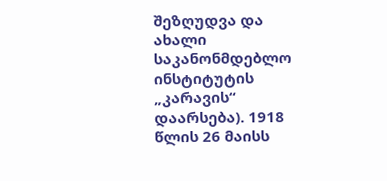შეზღუდვა და ახალი საკანონმდებლო ინსტიტუტის „კარავის“ დაარსება). 1918 წლის 26 მაისს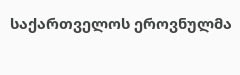საქართველოს ეროვნულმა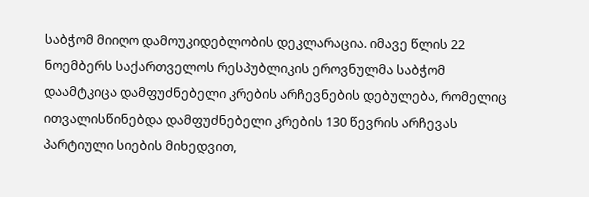საბჭომ მიიღო დამოუკიდებლობის დეკლარაცია. იმავე წლის 22 ნოემბერს საქართველოს რესპუბლიკის ეროვნულმა საბჭომ დაამტკიცა დამფუძნებელი კრების არჩევნების დებულება, რომელიც ითვალისწინებდა დამფუძნებელი კრების 130 წევრის არჩევას პარტიული სიების მიხედვით,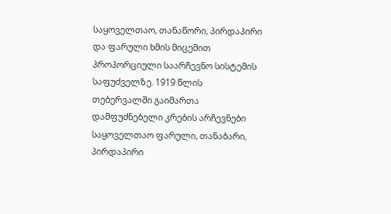საყოველთაო, თანაწორი, პირდაპირი და ფარული ხმის მიცემით პროპორციული საარჩევნო სისტემის საფუძველზე. 1919 წლის თებერვალში გაიმართა დამფუძნებელი კრების არჩევნები საყოველთაო ფარული, თანაბარი, პირდაპირი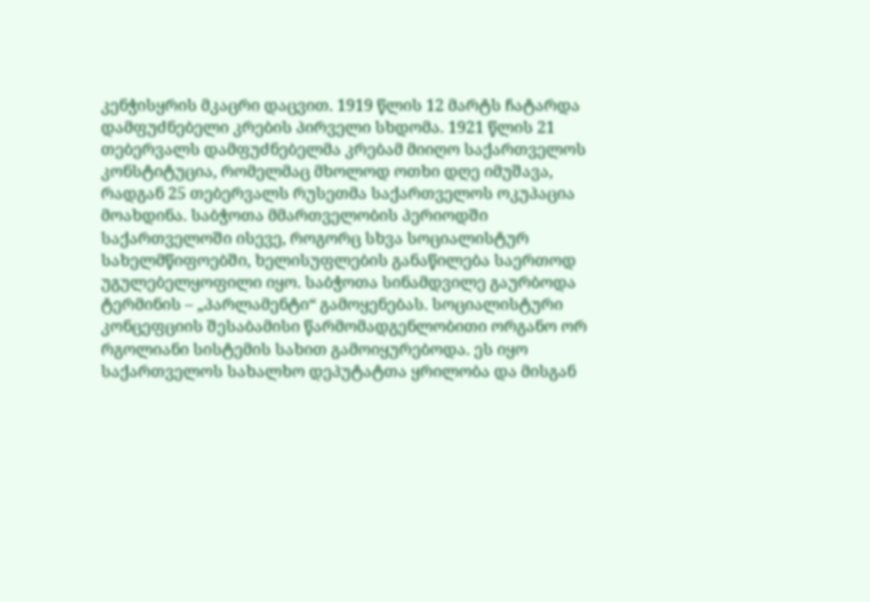კენჭისყრის მკაცრი დაცვით. 1919 წლის 12 მარტს ჩატარდა დამფუძნებელი კრების პირველი სხდომა. 1921 წლის 21 თებერვალს დამფუძნებელმა კრებამ მიიღო საქართველოს კონსტიტუცია, რომელმაც მხოლოდ ოთხი დღე იმუშავა, რადგან 25 თებერვალს რუსეთმა საქართველოს ოკუპაცია მოახდინა. საბჭოთა მმართველობის პერიოდში საქართველოში ისევე, როგორც სხვა სოციალისტურ სახელმწიფოებში, ხელისუფლების განაწილება საერთოდ უგულებელყოფილი იყო. საბჭოთა სინამდვილე გაურბოდა ტერმინის – „პარლამენტი“ გამოყენებას. სოციალისტური კონცეფციის შესაბამისი წარმომადგენლობითი ორგანო ორ რგოლიანი სისტემის სახით გამოიყურებოდა. ეს იყო საქართველოს სახალხო დეპუტატთა ყრილობა და მისგან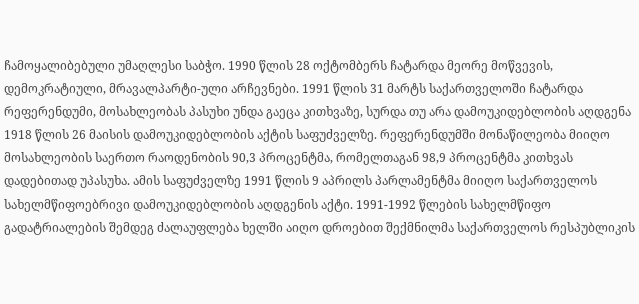ჩამოყალიბებული უმაღლესი საბჭო. 1990 წლის 28 ოქტომბერს ჩატარდა მეორე მოწვევის, დემოკრატიული, მრავალპარტი-ული არჩევნები. 1991 წლის 31 მარტს საქართველოში ჩატარდა რეფერენდუმი, მოსახლეობას პასუხი უნდა გაეცა კითხვაზე, სურდა თუ არა დამოუკიდებლობის აღდგენა 1918 წლის 26 მაისის დამოუკიდებლობის აქტის საფუძველზე. რეფერენდუმში მონაწილეობა მიიღო მოსახლეობის საერთო რაოდენობის 90,3 პროცენტმა, რომელთაგან 98,9 პროცენტმა კითხვას დადებითად უპასუხა. ამის საფუძველზე 1991 წლის 9 აპრილს პარლამენტმა მიიღო საქართველოს სახელმწიფოებრივი დამოუკიდებლობის აღდგენის აქტი. 1991-1992 წლების სახელმწიფო გადატრიალების შემდეგ ძალაუფლება ხელში აიღო დროებით შექმნილმა საქართველოს რესპუბლიკის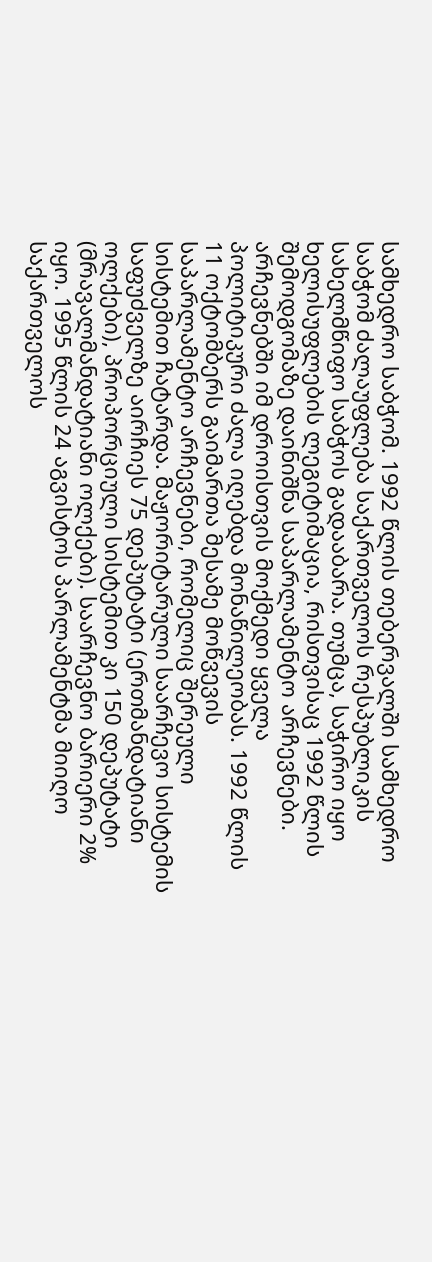სამხედრო საბჭომ. 1992 წლის თებერვალში სამხედრო საბჭომ ძალაუფლება საქართველოს რესპუბლიკის სახელმწიფო საბჭოს გადააბარა. თუმცა, საჭირო იყო ხელისუფლების ლეგიტიმაცია, რისთვისაც 1992 წლის შემოდგომაზე დაინიშნა საპარლამენტო არჩევნები. არჩევნებში იმ დროისთვის მოქმედი ყველა პოლიტიკური ძალა იღებდა მონაწილეობას. 1992 წლის 11 ოქტომბერს გაიმართა მესამე მოწვევის საპარლამენტო არჩევნები, რომელიც შერეული სისტემით ჩატარდა. მაჟორიტარული საარჩევო სისტემის საფუძველზე აირჩიეს 75 დეპუტატი (ერთმანდატიანი ოლქები), პროპორციული სისტემით კი 150 დეპუტატი (მრავალმანდატიანი ოლქები). საარჩევნო ბარიერი 2% იყო. 1995 წლის 24 აგვისტოს პარლამენტმა მიიღო საქართველოს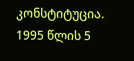კონსტიტუცია. 1995 წლის 5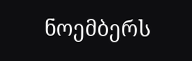ნოემბერს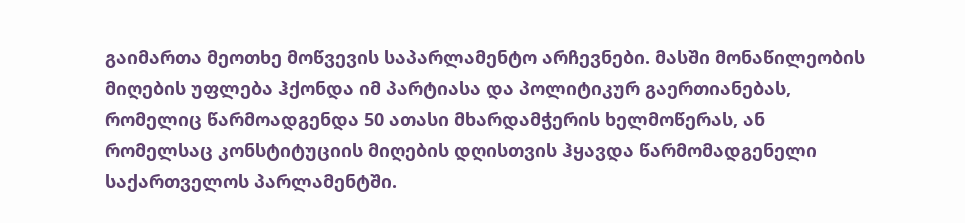გაიმართა მეოთხე მოწვევის საპარლამენტო არჩევნები. მასში მონაწილეობის მიღების უფლება ჰქონდა იმ პარტიასა და პოლიტიკურ გაერთიანებას, რომელიც წარმოადგენდა 50 ათასი მხარდამჭერის ხელმოწერას, ან რომელსაც კონსტიტუციის მიღების დღისთვის ჰყავდა წარმომადგენელი საქართველოს პარლამენტში.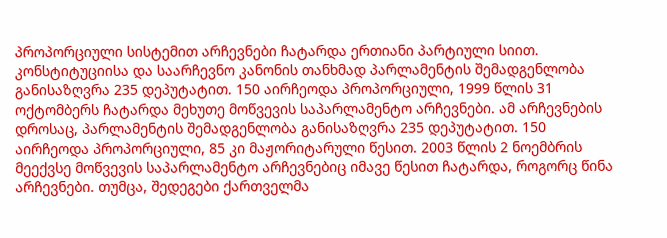პროპორციული სისტემით არჩევნები ჩატარდა ერთიანი პარტიული სიით. კონსტიტუციისა და საარჩევნო კანონის თანხმად პარლამენტის შემადგენლობა განისაზღვრა 235 დეპუტატით. 150 აირჩეოდა პროპორციული, 1999 წლის 31 ოქტომბერს ჩატარდა მეხუთე მოწვევის საპარლამენტო არჩევნები. ამ არჩევნების დროსაც, პარლამენტის შემადგენლობა განისაზღვრა 235 დეპუტატით. 150 აირჩეოდა პროპორციული, 85 კი მაჟორიტარული წესით. 2003 წლის 2 ნოემბრის მეექვსე მოწვევის საპარლამენტო არჩევნებიც იმავე წესით ჩატარდა, როგორც წინა არჩევნები. თუმცა, შედეგები ქართველმა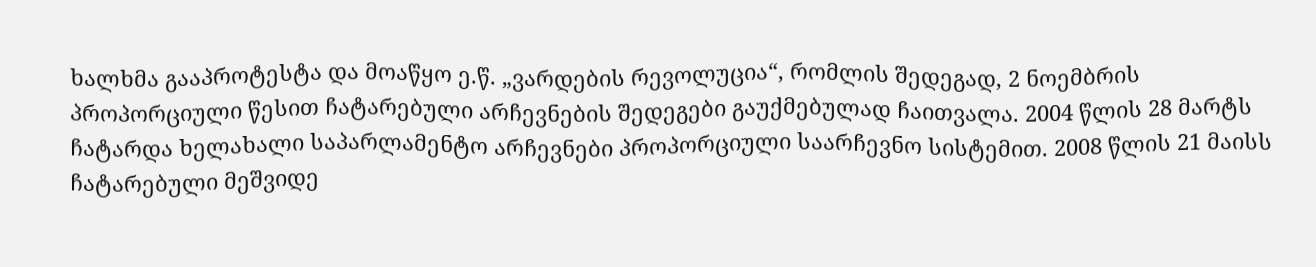ხალხმა გააპროტესტა და მოაწყო ე.წ. „ვარდების რევოლუცია“, რომლის შედეგად, 2 ნოემბრის პროპორციული წესით ჩატარებული არჩევნების შედეგები გაუქმებულად ჩაითვალა. 2004 წლის 28 მარტს ჩატარდა ხელახალი საპარლამენტო არჩევნები პროპორციული საარჩევნო სისტემით. 2008 წლის 21 მაისს ჩატარებული მეშვიდე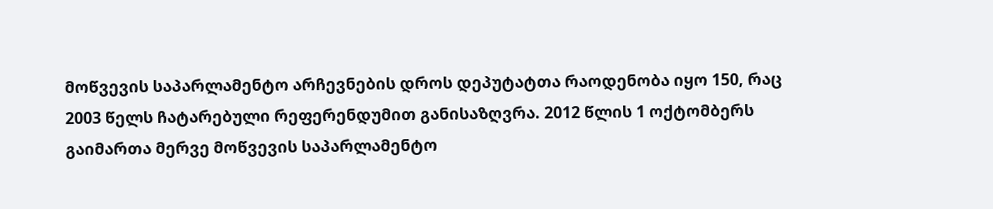მოწვევის საპარლამენტო არჩევნების დროს დეპუტატთა რაოდენობა იყო 150, რაც 2003 წელს ჩატარებული რეფერენდუმით განისაზღვრა. 2012 წლის 1 ოქტომბერს გაიმართა მერვე მოწვევის საპარლამენტო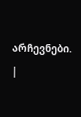არჩევნები.
|